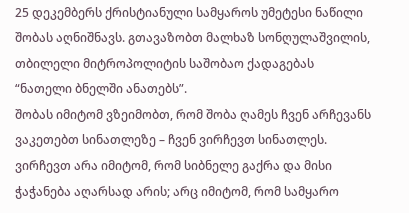25 დეკემბერს ქრისტიანული სამყაროს უმეტესი ნაწილი შობას აღნიშნავს. გთავაზობთ მალხაზ სონღულაშვილის, თბილელი მიტროპოლიტის საშობაო ქადაგებას “ნათელი ბნელში ანათებს”.
შობას იმიტომ ვზეიმობთ, რომ შობა ღამეს ჩვენ არჩევანს ვაკეთებთ სინათლეზე – ჩვენ ვირჩევთ სინათლეს. ვირჩევთ არა იმიტომ, რომ სიბნელე გაქრა და მისი ჭაჭანება აღარსად არის; არც იმიტომ, რომ სამყარო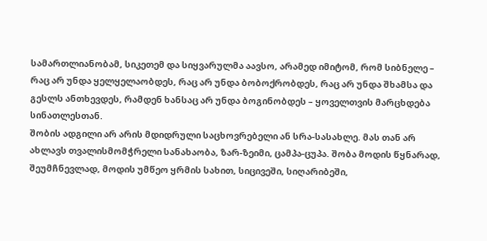სამართლიანობამ, სიკეთემ და სიყვარულმა აავსო, არამედ იმიტომ, რომ სიბნელე – რაც არ უნდა ყელყელაობდეს, რაც არ უნდა ბობოქრობდეს, რაც არ უნდა შხამსა და გესლს ანთხევდეს, რამდენ ხანსაც არ უნდა ბოგინობდეს – ყოველთვის მარცხდება სინათლესთან.
შობის ადგილი არ არის მდიდრული საცხოვრებელი ან სრა-სასახლე. მას თან არ ახლავს თვალისმომჭრელი სანახაობა, ზარ-ზეიმი, ცამპა-ცუპა. შობა მოდის წყნარად, შეუმჩნევლად, მოდის უმწეო ყრმის სახით, სიცივეში, სიღარიბეში,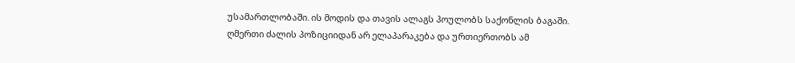უსამართლობაში. ის მოდის და თავის ალაგს პოულობს საქონლის ბაგაში.
ღმერთი ძალის პოზიციიდან არ ელაპარაკება და ურთიერთობს ამ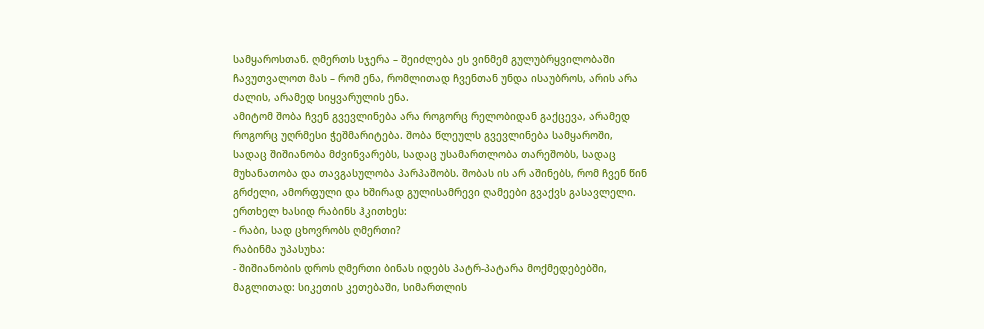სამყაროსთან. ღმერთს სჯერა – შეიძლება ეს ვინმემ გულუბრყვილობაში ჩავუთვალოთ მას – რომ ენა, რომლითად ჩვენთან უნდა ისაუბროს, არის არა ძალის, არამედ სიყვარულის ენა.
ამიტომ შობა ჩვენ გვევლინება არა როგორც რელობიდან გაქცევა, არამედ როგორც უღრმესი ჭეშმარიტება. შობა წლეულს გვევლინება სამყაროში, სადაც შიშიანობა მძვინვარებს, სადაც უსამართლობა თარეშობს, სადაც მუხანათობა და თავგასულობა პარპაშობს. შობას ის არ აშინებს, რომ ჩვენ წინ გრძელი, ამორფული და ხშირად გულისამრევი ღამეები გვაქვს გასავლელი.
ერთხელ ხასიდ რაბინს ჰკითხეს:
- რაბი, სად ცხოვრობს ღმერთი?
რაბინმა უპასუხა:
- შიშიანობის დროს ღმერთი ბინას იდებს პატრ-პატარა მოქმედებებში, მაგლითად: სიკეთის კეთებაში, სიმართლის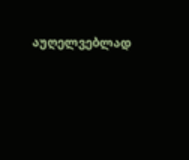აუღელვებლად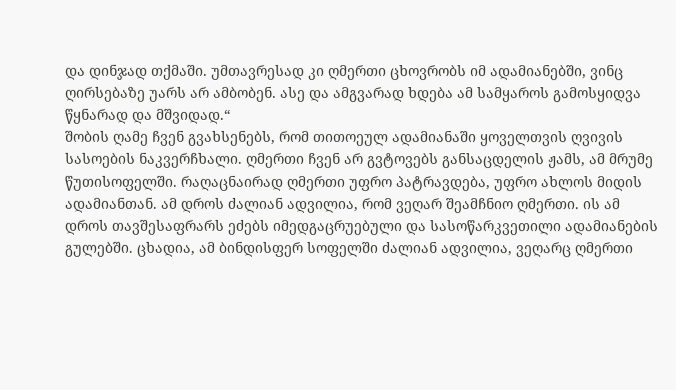და დინჯად თქმაში. უმთავრესად კი ღმერთი ცხოვრობს იმ ადამიანებში, ვინც ღირსებაზე უარს არ ამბობენ. ასე და ამგვარად ხდება ამ სამყაროს გამოსყიდვა წყნარად და მშვიდად.“
შობის ღამე ჩვენ გვახსენებს, რომ თითოეულ ადამიანაში ყოველთვის ღვივის სასოების ნაკვერჩხალი. ღმერთი ჩვენ არ გვტოვებს განსაცდელის ჟამს, ამ მრუმე წუთისოფელში. რაღაცნაირად ღმერთი უფრო პატრავდება, უფრო ახლოს მიდის ადამიანთან. ამ დროს ძალიან ადვილია, რომ ვეღარ შეამჩნიო ღმერთი. ის ამ დროს თავშესაფრარს ეძებს იმედგაცრუებული და სასოწარკვეთილი ადამიანების გულებში. ცხადია, ამ ბინდისფერ სოფელში ძალიან ადვილია, ვეღარც ღმერთი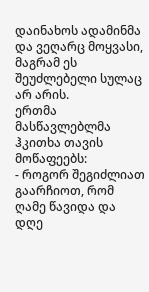დაინახოს ადამინმა და ვეღარც მოყვასი, მაგრამ ეს შეუძლებელი სულაც არ არის.
ერთმა მასწავლებლმა ჰკითხა თავის მოწაფეებს:
- როგორ შეგიძლიათ გაარჩიოთ, რომ ღამე წავიდა და დღე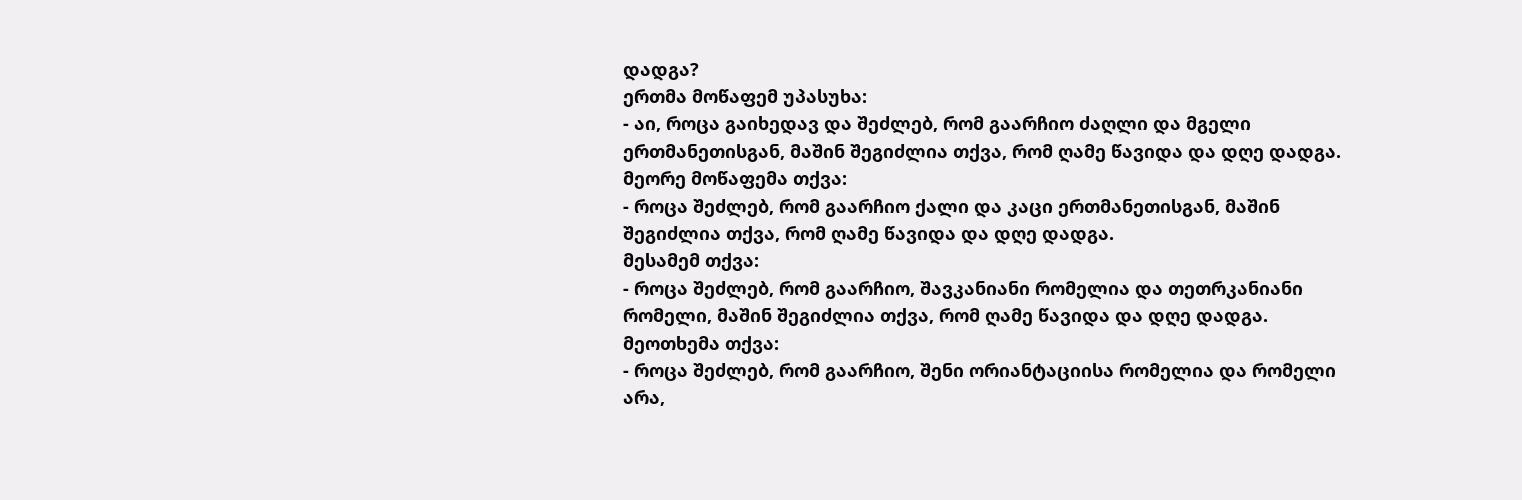დადგა?
ერთმა მოწაფემ უპასუხა:
- აი, როცა გაიხედავ და შეძლებ, რომ გაარჩიო ძაღლი და მგელი ერთმანეთისგან, მაშინ შეგიძლია თქვა, რომ ღამე წავიდა და დღე დადგა.
მეორე მოწაფემა თქვა:
- როცა შეძლებ, რომ გაარჩიო ქალი და კაცი ერთმანეთისგან, მაშინ შეგიძლია თქვა, რომ ღამე წავიდა და დღე დადგა.
მესამემ თქვა:
- როცა შეძლებ, რომ გაარჩიო, შავკანიანი რომელია და თეთრკანიანი რომელი, მაშინ შეგიძლია თქვა, რომ ღამე წავიდა და დღე დადგა.
მეოთხემა თქვა:
- როცა შეძლებ, რომ გაარჩიო, შენი ორიანტაციისა რომელია და რომელი არა,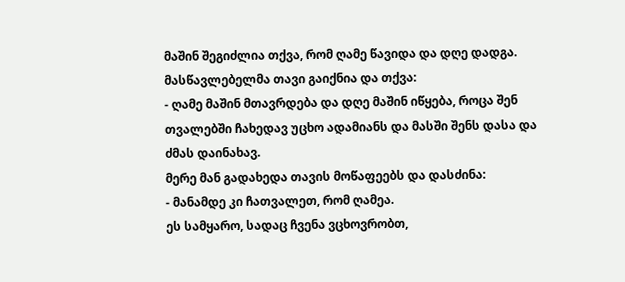მაშინ შეგიძლია თქვა, რომ ღამე წავიდა და დღე დადგა.
მასწავლებელმა თავი გაიქნია და თქვა:
- ღამე მაშინ მთავრდება და დღე მაშინ იწყება, როცა შენ თვალებში ჩახედავ უცხო ადამიანს და მასში შენს დასა და ძმას დაინახავ.
მერე მან გადახედა თავის მოწაფეებს და დასძინა:
- მანამდე კი ჩათვალეთ, რომ ღამეა.
ეს სამყარო, სადაც ჩვენა ვცხოვრობთ,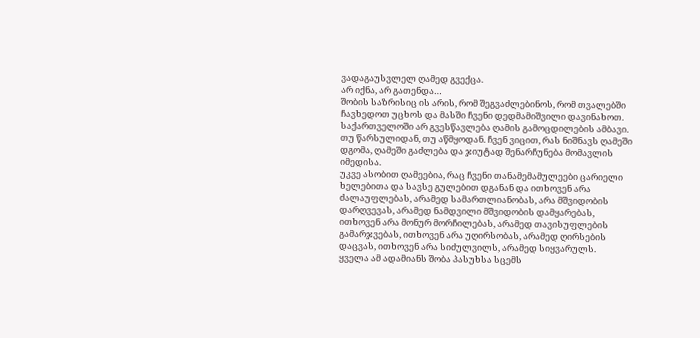ვადაგაუსვლელ ღამედ გვექცა.
არ იქნა, არ გათენდა…
შობის საზრისიც ის არის, რომ შეგვაძლებინოს, რომ თვალებში ჩავხედოთ უცხოს და მასში ჩვენი დედმამიშვილი დავინახოთ.
საქართველოში არ გვესწავლება ღამის გამოცდილების ამბავი. თუ წარსულიდან, თუ აწმყოდან. ჩვენ ვიცით, რას ნიშნავს ღამეში დგომა, ღამეში გაძლება და ჯიუტად შენარჩუნება მომავლის იმედისა.
უკვე ასობით ღამეებია, რაც ჩვენი თანამემამულეები ცარიელი ხელებითა და სავსე გულებით დგანან და ითხოვენ არა ძალაუფლებას, არამედ სამართლიანობას, არა მშვიდობის დარღვევას, არამედ ნამდვილი მშვიდობის დამყარებას, ითხოვენ არა მონურ მორჩილებას, არამედ თავისუფლების გამარჯვებას, ითხოვენ არა უღირსობას, არამედ ღირსების დაცვას, ითხოვენ არა სიძულვილს, არამედ სიყვარულს.
ყველა ამ ადამიანს შობა პასუხსა სცემს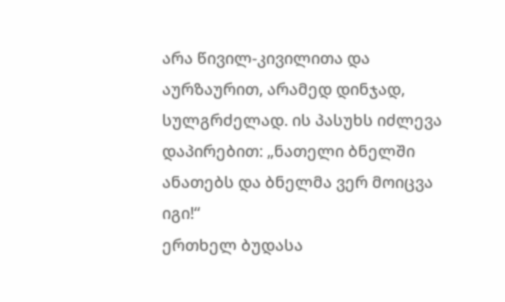არა წივილ-კივილითა და აურზაურით, არამედ დინჯად, სულგრძელად. ის პასუხს იძლევა დაპირებით: „ნათელი ბნელში ანათებს და ბნელმა ვერ მოიცვა იგი!“
ერთხელ ბუდასა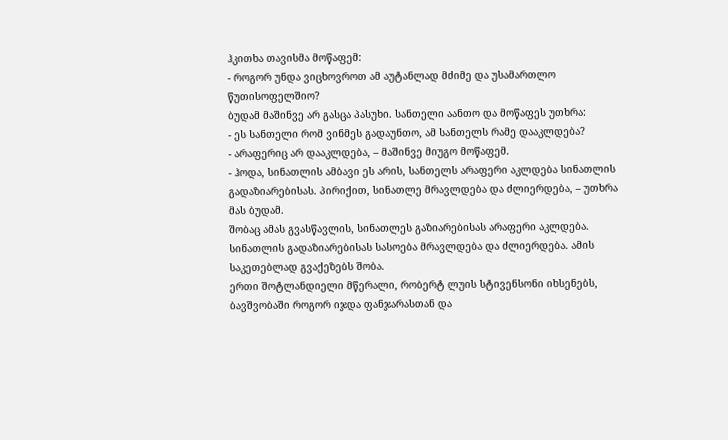ჰკითხა თავისმა მოწაფემ:
- როგორ უნდა ვიცხოვროთ ამ აუტანლად მძიმე და უსამართლო წუთისოფელშიო?
ბუდამ მაშინვე არ გასცა პასუხი. სანთელი აანთო და მოწაფეს უთხრა:
- ეს სანთელი რომ ვინმეს გადაუნთო, ამ სანთელს რამე დააკლდება?
- არაფერიც არ დააკლდება, – მაშინვე მიუგო მოწაფემ.
- ჰოდა, სინათლის ამბავი ეს არის, სანთელს არაფერი აკლდება სინათლის გადაზიარებისას. პირიქით, სინათლე მრავლდება და ძლიერდება, – უთხრა მას ბუდამ.
შობაც ამას გვასწავლის, სინათლეს გაზიარებისას არაფერი აკლდება. სინათლის გადაზიარებისას სასოება მრავლდება და ძლიერდება. ამის საკეთებლად გვაქეზებს შობა.
ერთი შოტლანდიელი მწერალი, რობერტ ლუის სტივენსონი იხსენებს, ბავშვობაში როგორ იჯდა ფანჯარასთან და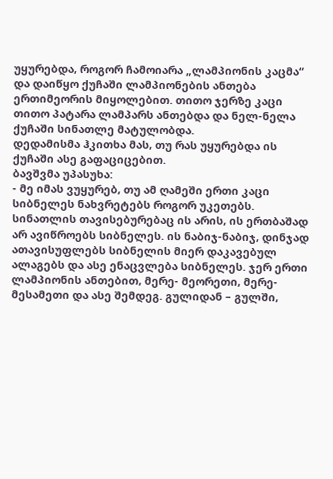უყურებდა, როგორ ჩამოიარა „ლამპიონის კაცმა“ და დაიწყო ქუჩაში ლამპიონების ანთება ერთიმეორის მიყოლებით. თითო ჯერზე კაცი თითო პატარა ლამპარს ანთებდა და ნელ-ნელა ქუჩაში სინათლე მატულობდა.
დედამისმა ჰკითხა მას, თუ რას უყურებდა ის ქუჩაში ასე გაფაციცებით.
ბავშვმა უპასუხა:
- მე იმას ვუყურებ, თუ ამ ღამეში ერთი კაცი სიბნელეს ნახვრეტებს როგორ უკეთებს.
სინათლის თავისებურებაც ის არის, ის ერთბაშად არ ავიწროებს სიბნელეს. ის ნაბიჯ-ნაბიჯ, დინჯად ათავისუფლებს სიბნელის მიერ დაკავებულ ალაგებს და ასე ენაცვლება სიბნელეს. ჯერ ერთი ლამპიონის ანთებით, მერე- მეორეთი, მერე- მესამეთი და ასე შემდეგ. გულიდან – გულში,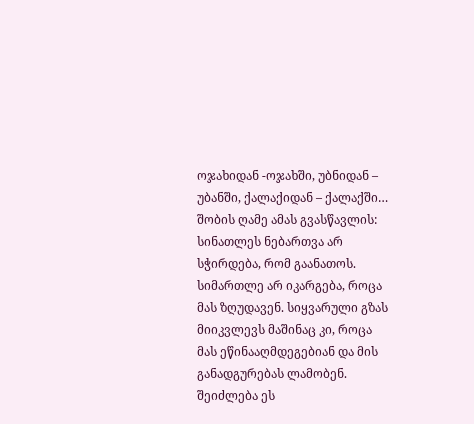ოჯახიდან -ოჯახში, უბნიდან – უბანში, ქალაქიდან – ქალაქში…
შობის ღამე ამას გვასწავლის: სინათლეს ნებართვა არ სჭირდება, რომ გაანათოს. სიმართლე არ იკარგება, როცა მას ზღუდავენ. სიყვარული გზას მიიკვლევს მაშინაც კი, როცა მას ეწინააღმდეგებიან და მის განადგურებას ლამობენ.
შეიძლება ეს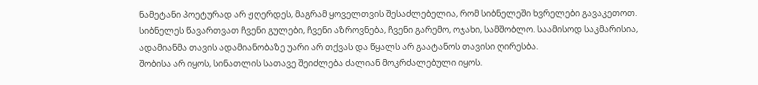ნამეტანი პოეტურად არ ჟღერდეს, მაგრამ ყოველთვის შესაძლებელია, რომ სიბნელეში ხვრელები გავაკეთოთ. სიბნელეს წავართვათ ჩვენი გულები, ჩვენი აზროვნება, ჩვენი გარემო, ოჯახი, სამშობლო. საამისოდ საკმარისია, ადამიანმა თავის ადამიანობაზე უარი არ თქვას და წყალს არ გაატანოს თავისი ღირესბა.
შობისა არ იყოს, სინათლის სათავე შეიძლება ძალიან მოკრძალებული იყოს.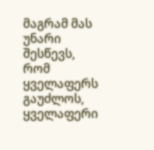მაგრამ მას უნარი შესწევს, რომ ყველაფერს გაუძლოს, ყველაფერი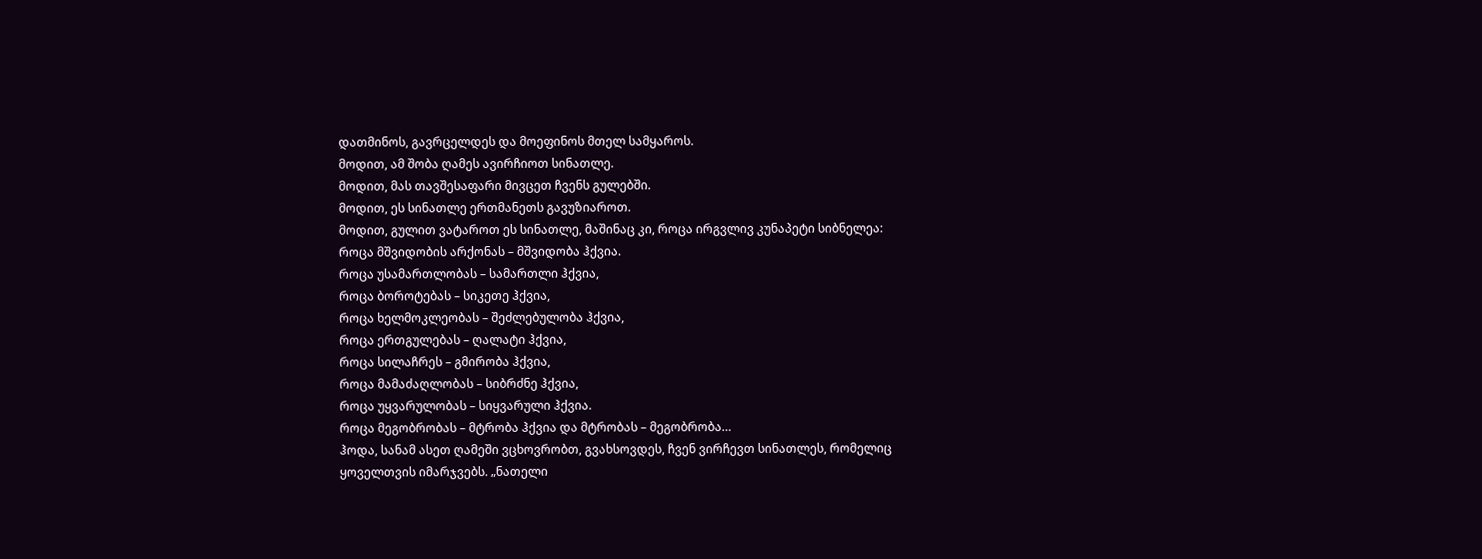დათმინოს, გავრცელდეს და მოეფინოს მთელ სამყაროს.
მოდით, ამ შობა ღამეს ავირჩიოთ სინათლე.
მოდით, მას თავშესაფარი მივცეთ ჩვენს გულებში.
მოდით, ეს სინათლე ერთმანეთს გავუზიაროთ.
მოდით, გულით ვატაროთ ეს სინათლე, მაშინაც კი, როცა ირგვლივ კუნაპეტი სიბნელეა:
როცა მშვიდობის არქონას – მშვიდობა ჰქვია.
როცა უსამართლობას – სამართლი ჰქვია,
როცა ბოროტებას – სიკეთე ჰქვია,
როცა ხელმოკლეობას – შეძლებულობა ჰქვია,
როცა ერთგულებას – ღალატი ჰქვია,
როცა სილაჩრეს – გმირობა ჰქვია,
როცა მამაძაღლობას – სიბრძნე ჰქვია,
როცა უყვარულობას – სიყვარული ჰქვია.
როცა მეგობრობას – მტრობა ჰქვია და მტრობას – მეგობრობა…
ჰოდა, სანამ ასეთ ღამეში ვცხოვრობთ, გვახსოვდეს, ჩვენ ვირჩევთ სინათლეს, რომელიც ყოველთვის იმარჯვებს. „ნათელი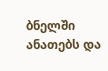ბნელში ანათებს და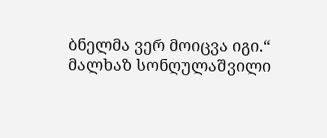ბნელმა ვერ მოიცვა იგი.“
მალხაზ სონღულაშვილი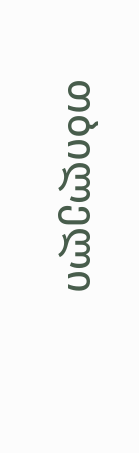თბილელი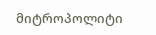მიტროპოლიტი